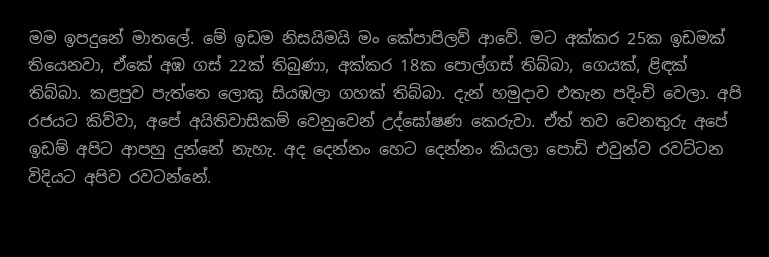මම ඉපදුනේ මාතලේ. මේ ඉඩම නිසයිමයි මං කේපාපිලව් ආවේ. මට අක්කර 25ක ඉඩමක් තියෙනවා, ඒකේ අඹ ගස් 22ක් තිබුණා, අක්කර 18ක පොල්ගස් තිබ්බා, ගෙයක්, ළිඳක් තිබ්බා. කළපුව පැත්තෙ ලොකු සියඹලා ගහක් තිබ්බා. දැන් හමුදාව එතැන පදිංචි වෙලා. අපි රජයට කිව්වා, අපේ අයිතිවාසිකම් වෙනුවෙන් උද්ඝෝෂණ කෙරුවා. ඒත් තව වෙනතුරු අපේ ඉඩම් අපිට ආපහු දුන්නේ නැහැ. අද දෙන්නං හෙට දෙන්නං කියලා පොඩි එවුන්ව රවට්ටන විදියට අපිව රවටන්නේ.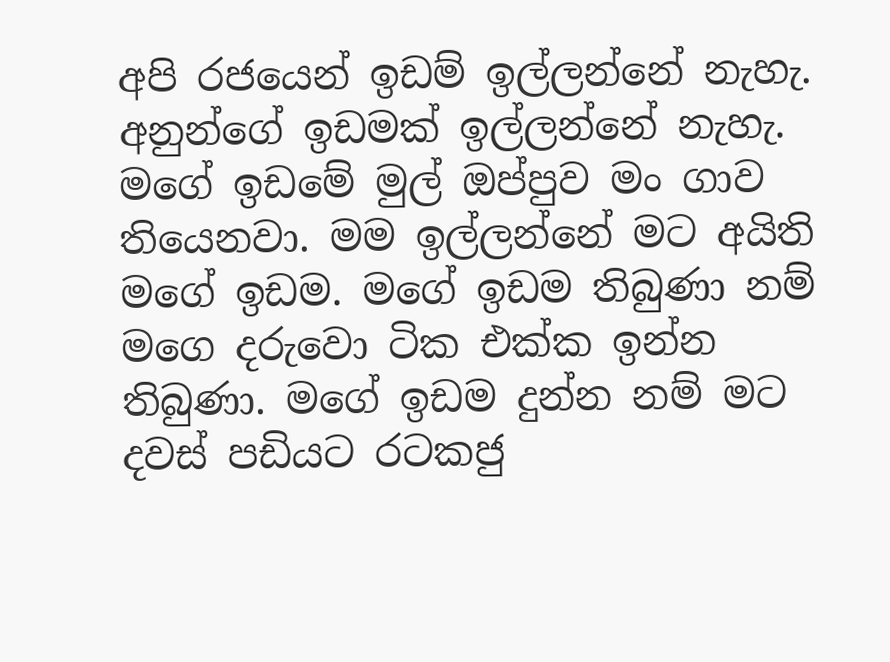අපි රජයෙන් ඉඩම් ඉල්ලන්නේ නැහැ. අනුන්ගේ ඉඩමක් ඉල්ලන්නේ නැහැ. මගේ ඉඩමේ මුල් ඔප්පුව මං ගාව තියෙනවා. මම ඉල්ලන්නේ මට අයිති මගේ ඉඩම. මගේ ඉඩම තිබුණා නම් මගෙ දරුවො ටික එක්ක ඉන්න තිබුණා. මගේ ඉඩම දුන්න නම් මට දවස් පඩියට රටකජු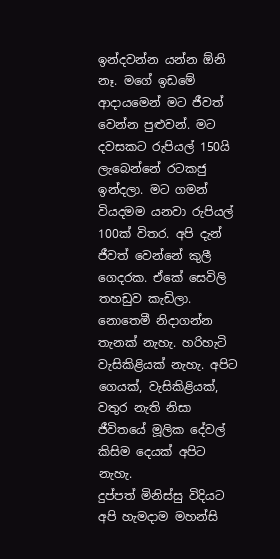ඉන්දවන්න යන්න ඕනි නෑ. මගේ ඉඩමේ ආදායමෙන් මට ජීවත් වෙන්න පුළුවන්. මට දවසකට රුපියල් 150යි ලැබෙන්නේ රටකජු ඉන්දලා. මට ගමන් වියදමම යනවා රුපියල් 100ක් විතර. අපි දැන් ජීවත් වෙන්නේ කුලී ගෙදරක. ඒකේ සෙවිලි තහඩුව කැඩිලා. නොතෙමී නිදාගන්න තැනක් නැහැ. හරිහැටි වැසිකිළියක් නැහැ. අපිට ගෙයක්, වැසිකිළියක්, වතුර නැති නිසා ජීවිතයේ මූලික දේවල් කිසිම දෙයක් අපිට නැහැ.
දුප්පත් මිනිස්සු විදියට අපි හැමදාම මහන්සි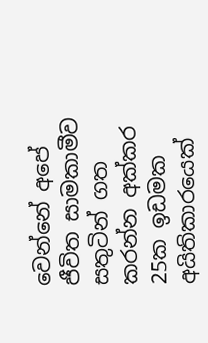වෙන්නේ අපේ ජීවිත සාමකාමීව සතුටින් ගත කරන්න අක්කර 25ක ඉඩමක අයිතිකාරයෙක්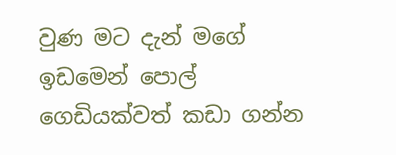වුණ මට දැන් මගේ ඉඩමෙන් පොල් ගෙඩියක්වත් කඩා ගන්න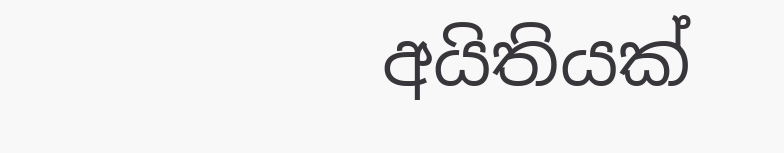අයිතියක්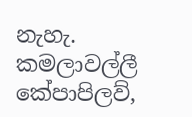නැහැ.
කමලාවල්ලී
කේපාපිලව්,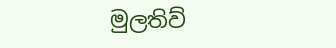මුලතිව්